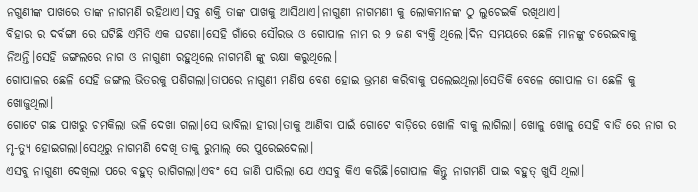ନଗୁଣୀଙ୍କ ପାଖରେ ତାଙ୍କ ନାଗମଣି ରହିଥାଏ।ସବୁ ଶକ୍ତି ତାଙ୍କ ପାଖକୁ ଆସିଥାଏ।ନାଗୁଣୀ ନାଗମଣୀ କୁ ଲୋକମାନଙ୍କ ଠୁ ଲୁଚେଇକି ରଖିଥାଏ।
ବିହାର ର ଦର୍ବଙ୍ଗା ରେ ଘଟିଛି ଏମିତି ଏକ ଘଟଣା।ସେହି ଗାଁରେ ସୌରଭ ଓ ଗୋପାଳ ନାମ ର ୨ ଜଣ ବ୍ୟକ୍ତି ଥିଲେ।ଦିନ ସମୟରେ ଛେଳି ମାନଙ୍କୁ ଚରେଇବାକୁ ନିଅନ୍ତି।ସେହି ଜଙ୍ଗଲରେ ନାଗ ଓ ନାଗୁଣୀ ରହୁଥିଲେ ନାଗମଣି ଙ୍କୁ ରକ୍ଷା କରୁଥିଲେ।
ଗୋପାଳର ଛେଳି ସେହି ଜଙ୍ଗଲ ଭିତରକୁ ପଶିଗଲା।ତାପରେ ନାଗୁଣୀ ମଣିଷ ବେଶ ହୋଇ ଭ୍ରମଣ କରିବାକୁ ପଲେଇଥିଲା।ସେତିକି ବେଳେ ଗୋପାଳ ତା ଛେଳି କୁ ଖୋଜୁଥିଲା।
ଗୋଟେ ଗଛ ପାଖରୁ ଚମକିଲା ଭଳି ଦେଖା ଗଲା।ସେ ଭାବିଲା ହୀରା।ତାକୁ ଆଣିବା ପାଇଁ ଗୋଟେ ବାଡ଼ିରେ ଖୋଳି ବାକୁ ଲାଗିଲା। ଖୋଳୁ ଖୋଳୁ ସେହି ବାଡି ରେ ନାଗ ର ମୃ-ତ୍ୟୁ ହୋଇଗଲା।ସେଥିରୁ ନାଗମଣି ଦେଖି ତାକୁ ରୁମାଲ୍ ରେ ପୁରେଇଦେଲା।
ଏସବୁ ନାଗୁଣୀ ଦେଖିଲା ପରେ ବହୁତ୍ ରାଗିଗଲା।ଏବଂ ସେ ଜାଣି ପାରିଲା ଯେ ଏସବୁ କିଏ କରିଛି।ଗୋପାଳ କିନ୍ତୁ ନାଗମଣି ପାଇ ବହୁତ୍ ଖୁସି ଥିଲା।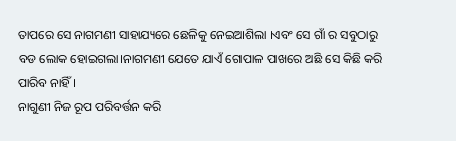ତାପରେ ସେ ନାଗମଣୀ ସାହାଯ୍ୟରେ ଛେଳିକୁ ନେଇଆଶିଲା ।ଏବଂ ସେ ଗାଁ ର ସବୁଠାରୁ ବଡ ଲୋକ ହୋଇଗଲା।ନାଗମଣୀ ଯେତେ ଯାଏଁ ଗୋପାଳ ପାଖରେ ଅଛି ସେ କିଛି କରି ପାରିବ ନାହିଁ।
ନାଗୁଣୀ ନିଜ ରୂପ ପରିବର୍ତ୍ତନ କରି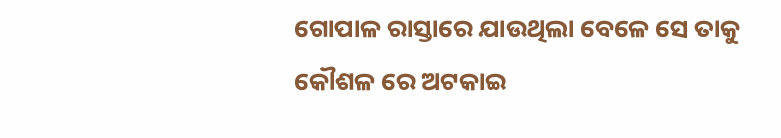ଗୋପାଳ ରାସ୍ତାରେ ଯାଉଥିଲା ବେଳେ ସେ ତାକୁ କୌଶଳ ରେ ଅଟକାଇ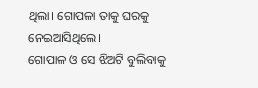ଥିଲା। ଗୋପଳା ତାକୁ ଘରକୁ ନେଇଆସିଥିଲେ।
ଗୋପାଳ ଓ ସେ ଝିଅଟି ବୁଲିବାକୁ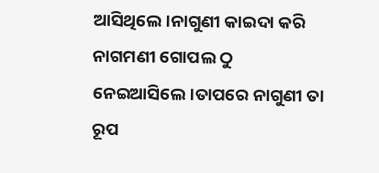ଆସିଥିଲେ।ନାଗୁଣୀ କାଇଦା କରି ନାଗମଣୀ ଗୋପଲ ଠୁ ନେଇଆସିଲେ।ତାପରେ ନାଗୁଣୀ ତା ରୂପ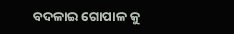ବଦଳାଇ ଗୋପାଳ କୁ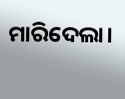ମାରିଦେଲା।